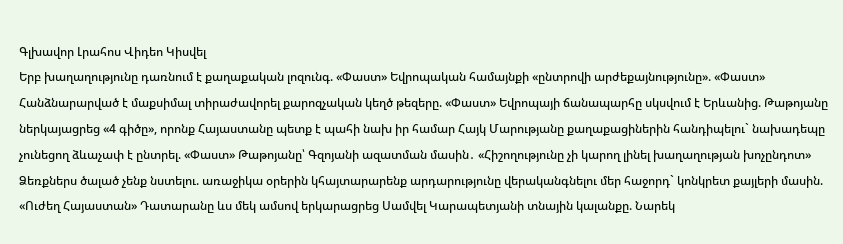Գլխավոր Լրահոս Վիդեո Կիսվել
Երբ խաղաղությունը դառնում է քաղաքական լոզունգ. «Փաստ» Եվրոպական համայնքի «ընտրովի արժեքայնությունը». «Փաստ» Հանձնարարված է մաքսիմալ տիրաժավորել քարոզչական կեղծ թեզերը. «Փաստ» Եվրոպայի ճանապարհը սկսվում է Երևանից. Թաթոյանը ներկայացրեց «4 գիծը», որոնք Հայաստանը պետք է պահի նախ իր համար Հայկ Մարությանը քաղաքացիներին հանդիպելու` նախադեպը չունեցող ձևաչափ է ընտրել. «Փաստ» Թաթոյանը՝ Գզոյանի ազատման մասին․ «Հիշողությունը չի կարող լինել խաղաղության խոչընդոտ» Ձեռքներս ծալած չենք նստելու. առաջիկա օրերին կհայտարարենք արդարությունը վերականգնելու մեր հաջորդ` կոնկրետ քայլերի մասին. «Ուժեղ Հայաստան» Դատարանը ևս մեկ ամսով երկարացրեց Սամվել Կարապետյանի տնային կալանքը. Նարեկ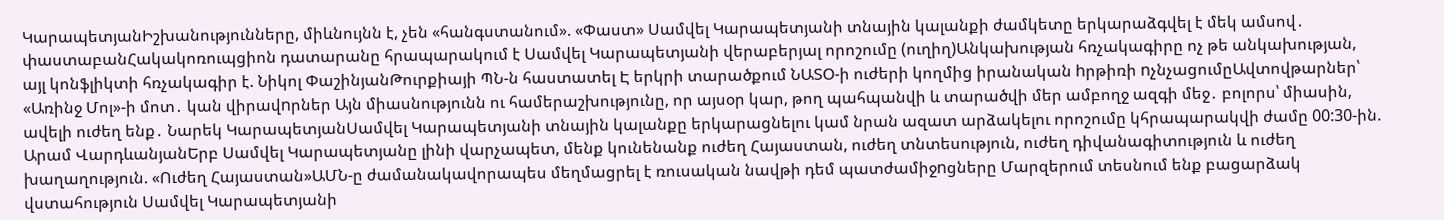ԿարապետյանԻշխանությունները, միևնույնն է, չեն «հանգստանում». «Փաստ» Սամվել Կարապետյանի տնային կալանքի ժամկետը երկարաձգվել է մեկ ամսով․ փաստաբանՀակակոռուպցիոն դատարանը հրապարակում է Սամվել Կարապետյանի վերաբերյալ որոշումը (ուղիղ)Անկախության հռչակագիրը ոչ թե անկախության, այլ կոնֆլիկտի հռչակագիր է. Նիկոլ ՓաշինյանԹուրքիայի ՊՆ-ն հաստատել Է երկրի տարածքում ՆԱՏՕ-ի ուժերի կողմից իրանական hրթիռի nչնչացումըԱվտովթարներ՝ «Առինջ Մոլ»-ի մոտ․ կան վիրավnրներ Այն միասնությունն ու համերաշխությունը, որ այսօր կար, թող պահպանվի և տարածվի մեր ամբողջ ազգի մեջ․ բոլորս՝ միասին, ավելի ուժեղ ենք․ Նարեկ ԿարապետյանՍամվել Կարապետյանի տնային կալանքը երկարացնելու կամ նրան ազատ արձակելու որոշումը կհրապարակվի ժամը 00:30-ին. Արամ ՎարդևանյանԵրբ Սամվել Կարապետյանը լինի վարչապետ, մենք կունենանք ուժեղ Հայաստան, ուժեղ տնտեսություն, ուժեղ դիվանագիտություն և ուժեղ խաղաղություն. «Ուժեղ Հայաստան»ԱՄՆ-ը ժամանակավորապես մեղմացրել է ռուսական նավթի դեմ պատժամիջnցները Մարզերում տեսնում ենք բացարձակ վստահություն Սամվել Կարապետյանի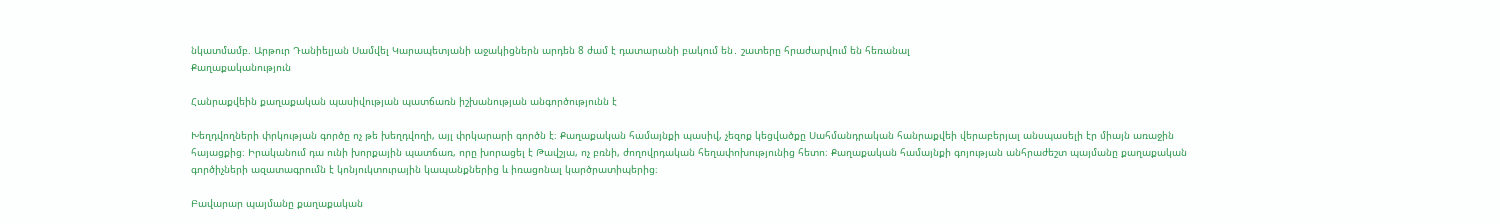նկատմամբ. Արթուր Դանիելյան Սամվել Կարապետյանի աջակիցներն արդեն 8 ժամ է դատարանի բակում են․ շատերը հրաժարվում են հեռանալ
Քաղաքականություն

Հանրաքվեին քաղաքական պասիվության պատճառն իշխանության անգործությունն է

Խեղդվողների փրկության գործը ոչ թե խեղդվողի, այլ փրկարարի գործն է։ Քաղաքական համայնքի պասիվ, չեզոք կեցվածքը Սահմանդրական հանրաքվեի վերաբերյալ անսպասելի էր միայն առաջին հայացքից։ Իրականում դա ունի խորքային պատճառ, որը խորացել է Թավշյա, ոչ բռնի, ժողովրդական հեղափոխությունից հետո։ Քաղաքական համայնքի գոյության անհրաժեշտ պայմանը քաղաքական գործիչների ազատագրումն է կոնյուկտուրային կապանքներից և իռացոնալ կարծրատիպերից։

Բավարար պայմանը քաղաքական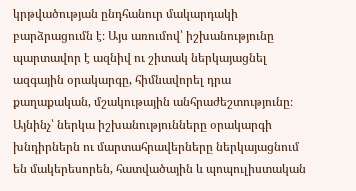կրթվածության ընդհանուր մակարդակի բարձրացումն է։ Այս առումով՝ իշխանությունը պարտավոր է ազնիվ ու շիտակ ներկայացնել ազգային օրակարգը, հիմնավորել դրա քաղաքական, մշակութային անհրաժեշտությունը։ Այնինչ՝ ներկա իշխանությունները օրակարգի խնդիրներն ու մարտահրավերները ներկայացնում են մակերեսորեն, հատվածային և պոպուլիստական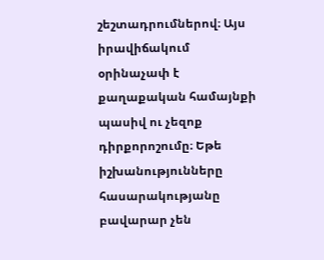շեշտադրումներով։ Այս իրավիճակում օրինաչափ է քաղաքական համայնքի պասիվ ու չեզոք դիրքորոշումը։ Եթե իշխանությունները հասարակությանը բավարար չեն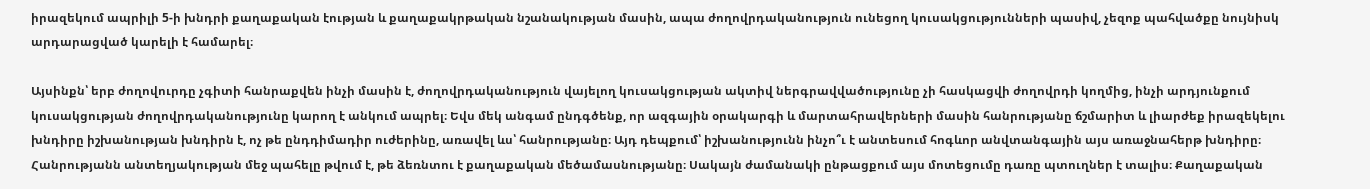իրազեկում ապրիլի 5-ի խնդրի քաղաքական էության և քաղաքակրթական նշանակության մասին, ապա ժողովրդականություն ունեցող կուսակցությունների պասիվ, չեզոք պահվածքը նույնիսկ արդարացված կարելի է համարել։

Այսինքն՝ երբ ժողովուրդը չգիտի հանրաքվեն ինչի մասին է, ժողովրդականություն վայելող կուսակցության ակտիվ ներգրավվածությունը չի հասկացվի ժողովրդի կողմից, ինչի արդյունքում կուսակցության ժողովրդականությունը կարող է անկում ապրել։ Եվս մեկ անգամ ընդգծենք, որ ազգային օրակարգի և մարտահրավերների մասին հանրությանը ճշմարիտ և լիարժեք իրազեկելու խնդիրը իշխանության խնդիրն է, ոչ թե ընդդիմադիր ուժերինը, առավել ևս՝ հանրությանը։ Այդ դեպքում՝ իշխանությունն ինչո՞ւ է անտեսում հոգևոր անվտանգային այս առաջնահերթ խնդիրը։ Հանրությանն անտեղյակության մեջ պահելը թվում է, թե ձեռնտու է քաղաքական մեծամասնությանը։ Սակայն ժամանակի ընթացքում այս մոտեցումը դառը պտուղներ է տալիս։ Քաղաքական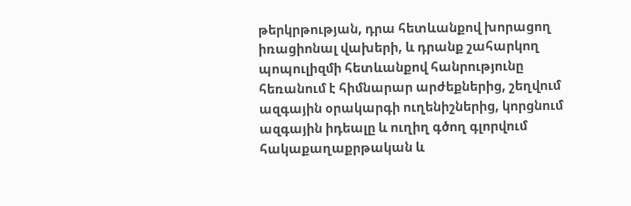թերկրթության, դրա հետևանքով խորացող իռացիոնալ վախերի, և դրանք շահարկող պոպուլիզմի հետևանքով հանրությունը հեռանում է հիմնարար արժեքներից, շեղվում ազգային օրակարգի ուղենիշներից, կորցնում ազգային իդեալը և ուղիղ գծող գլորվում հակաքաղաքրթական և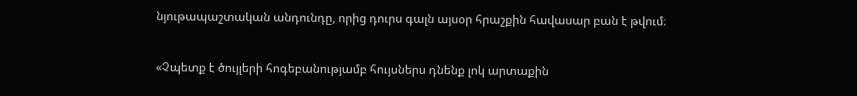նյութապաշտական անդունդը, որից դուրս գալն այսօր հրաշքին հավասար բան է թվում։

«Չպետք է ծույլերի հոգեբանությամբ հույսներս դնենք լոկ արտաքին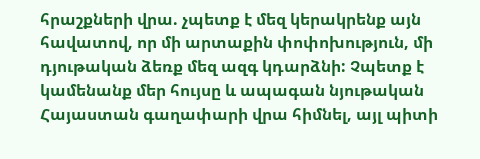հրաշքների վրա. չպետք է մեզ կերակրենք այն հավատով, որ մի արտաքին փոփոխություն, մի դյութական ձեռք մեզ ազգ կդարձնի: Չպետք է կամենանք մեր հույսը և ապագան նյութական Հայաստան գաղափարի վրա հիմնել, այլ պիտի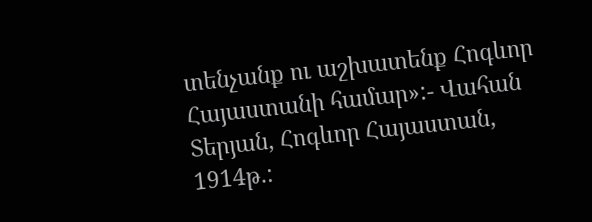տենչանք ու աշխատենք Հոգևոր Հայաստանի համար»:- Վահան Տերյան, Հոգևոր Հայաստան, 1914թ.: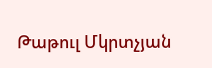Թաթուլ Մկրտչյան